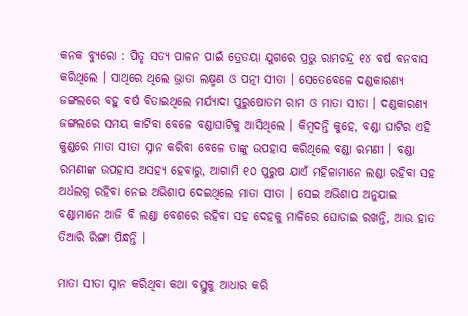କନକ ବ୍ୟୁରୋ : ପିତୃ ସତ୍ୟ ପାଳନ ପାଇଁ ତ୍ରେତୟା ଯୁଗରେ ପ୍ରଭୁ ରାମଚନ୍ଦ୍ର ୧୪ ବର୍ଷ ବନବାସ କରିଥିଲେ । ସାଥିରେ ଥିଲେ ଭ୍ରାତା ଲକ୍ଷ୍ମଣ ଓ ପତ୍ନୀ ସୀତା । ସେତେବେଳେ ଦଣ୍ଡକାରଣ୍ୟ ଜଙ୍ଗଲରେ ବହୁ ବର୍ଷ ବିତାଇଥିଲେ ମର୍ଯ୍ୟାଦା ପୁରୁଷୋତମ ରାମ ଓ ମାତା ସୀତା । ଦଣ୍ଡକାରଣ୍ୟ ଜଙ୍ଗଲରେ ସମୟ କାଟିବା ବେଳେ ବଣ୍ଡାଘାଟିକୁ ଆସିଥିଲେ । କିମ୍ବଦନ୍ତି କୁହେ, ବଣ୍ଡା ଘାଟିର ଏହି କୁଣ୍ଡରେ ମାତା ସୀତା ସ୍ନାନ କରିବା ବେଳେ ତାଙ୍କୁ ଉପହାସ କରିଥିଲେ ବଣ୍ଡା ରମଣୀ । ବଣ୍ଡା ରମଣୀଙ୍କ ଉପହାସ ଅସହ୍ୟ ହେବାରୁ, ଆଗାମି ୧୦ ପୁରୁଷ ଯାଏଁ ମହିଳାମାନେ ଲଣ୍ଡା ରହିବା ସହ ଅର୍ଧଲଗ୍ନ ରହିବା ନେଇ ଅଭିଶାପ ଦେଇଥିଲେ ମାତା ସୀତା । ସେଇ ଅଭିଶାପ ଅନୁଯାଇ ବଣ୍ଡାମାନେ ଆଜି ବି ଲଣ୍ଡା ବେଶରେ ରହିବା ସହ ଦେହକୁ ମାଳିରେ ଘୋଡାଇ ରଖନ୍ତି, ଆଉ ହାତ ତିଆରି ରିଙ୍ଗା ପିନ୍ଧନ୍ତି ।

ମାତା ସୀତା ସ୍ନାନ କରିଥିବା କଥା ବସ୍ତୁକୁ ଆଧାର କରି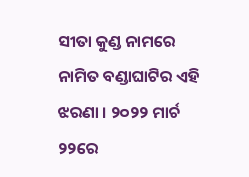ସୀତା କୁଣ୍ଡ ନାମରେ ନାମିତ ବଣ୍ଡାଘାଟିର ଏହି ଝରଣା । ୨୦୨୨ ମାର୍ଚ ୨୨ରେ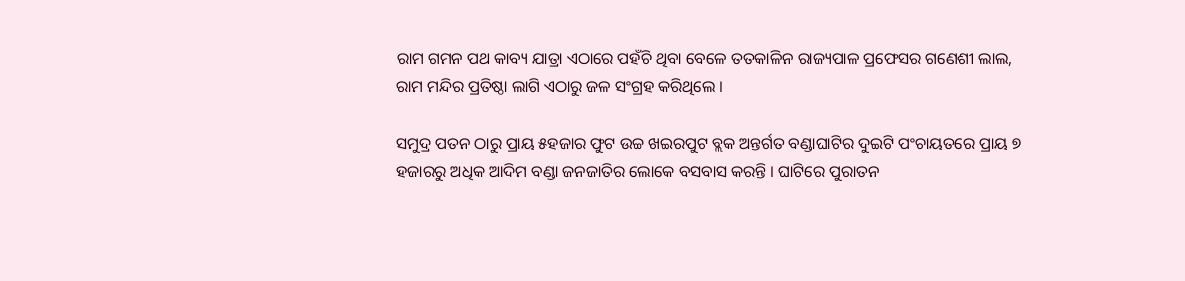ରାମ ଗମନ ପଥ କାବ୍ୟ ଯାତ୍ରା ଏଠାରେ ପହଁଚି ଥିବା ବେଳେ ତତକାଳିନ ରାଜ୍ୟପାଳ ପ୍ରଫେସର ଗଣେଶୀ ଲାଲ, ରାମ ମନ୍ଦିର ପ୍ରତିଷ୍ଠା ଲାଗି ଏଠାରୁ ଜଳ ସଂଗ୍ରହ କରିଥିଲେ ।

ସମୁଦ୍ର ପତନ ଠାରୁ ପ୍ରାୟ ୫ହଜାର ଫୁଟ ଉଚ୍ଚ ଖଇରପୁଟ ବ୍ଲକ ଅନ୍ତର୍ଗତ ବଣ୍ଡାଘାଟିର ଦୁଇଟି ପଂଚାୟତରେ ପ୍ରାୟ ୭ ହଜାରରୁ ଅଧିକ ଆଦିମ ବଣ୍ଡା ଜନଜାତିର ଲୋକେ ବସବାସ କରନ୍ତି । ଘାଟିରେ ପୁରାତନ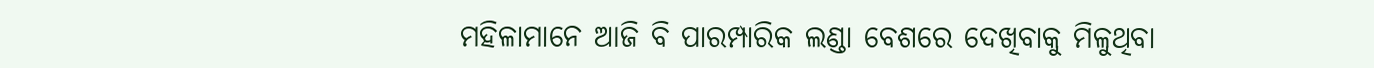ମହିଳାମାନେ ଆଜି ବି ପାରମ୍ପାରିକ ଲଣ୍ଡା ବେଶରେ ଦେଖିବାକୁ ମିଳୁଥିବା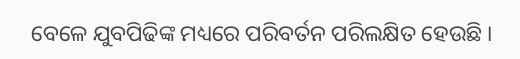ବେଳେ ଯୁବପିଢିଙ୍କ ମଧ୍ୟରେ ପରିବର୍ତନ ପରିଲକ୍ଷିତ ହେଉଛି ।